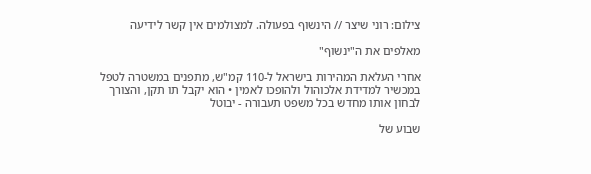צילום: רוני שיצר // הינשוף בפעולה. למצולמים אין קשר לידיעה

מאלפים את ה"ינשוף"

אחרי העלאת המהירות בישראל ל-110 קמ"ש, מתפנים במשטרה לטפל במכשיר למדידת אלכוהול ולהופכו לאמין • הוא יקבל תו תקן, והצורך לבחון אותו מחדש בכל משפט תעבורה - יבוטל

שבוע של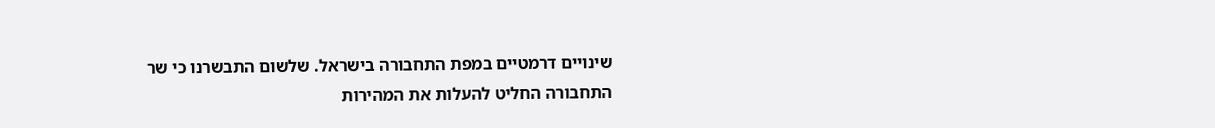שינויים דרמטיים במפת התחבורה בישראל. שלשום התבשרנו כי שר התחבורה החליט להעלות את המהירות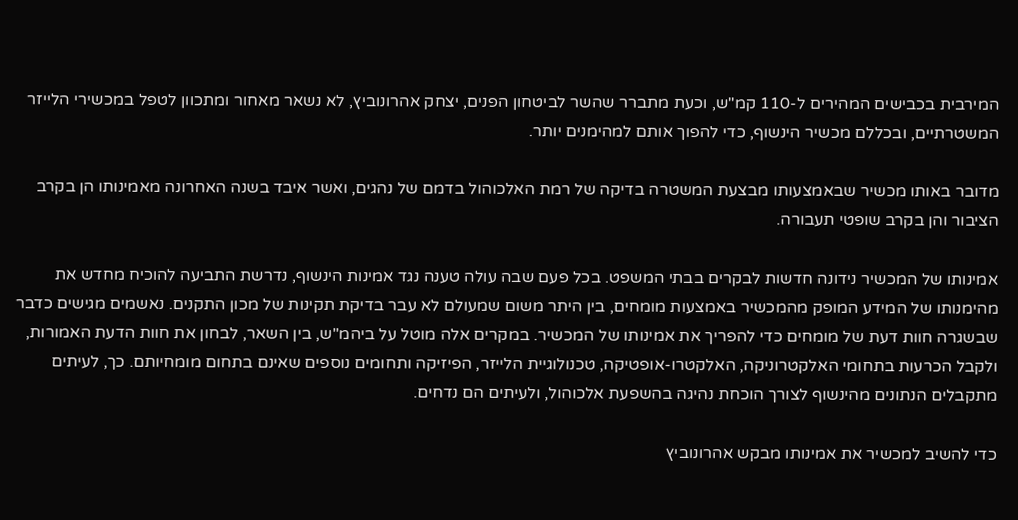המירבית בכבישים המהירים ל-110 קמ"ש, וכעת מתברר שהשר לביטחון הפנים, יצחק אהרונוביץ, לא נשאר מאחור ומתכוון לטפל במכשירי הלייזר המשטרתיים, ובכללם מכשיר הינשוף, כדי להפוך אותם למהימנים יותר.

מדובר באותו מכשיר שבאמצעותו מבצעת המשטרה בדיקה של רמת האלכוהול בדמם של נהגים, ואשר איבד בשנה האחרונה מאמינותו הן בקרב הציבור והן בקרב שופטי תעבורה.

אמינותו של המכשיר נידונה חדשות לבקרים בבתי המשפט. בכל פעם שבה עולה טענה נגד אמינות הינשוף, נדרשת התביעה להוכיח מחדש את מהימנותו של המידע המופק מהמכשיר באמצעות מומחים, בין היתר משום שמעולם לא עבר בדיקת תקינות של מכון התקנים. נאשמים מגישים כדבר שבשגרה חוות דעת של מומחים כדי להפריך את אמינותו של המכשיר. במקרים אלה מוטל על ביהמ"ש, בין השאר, לבחון את חוות הדעת האמורות, ולקבל הכרעות בתחומי האלקטרוניקה, האלקטרו-אופטיקה, טכנולוגיית הלייזר, הפיזיקה ותחומים נוספים שאינם בתחום מומחיותם. כך, לעיתים מתקבלים הנתונים מהינשוף לצורך הוכחת נהיגה בהשפעת אלכוהול, ולעיתים הם נדחים.

כדי להשיב למכשיר את אמינותו מבקש אהרונוביץ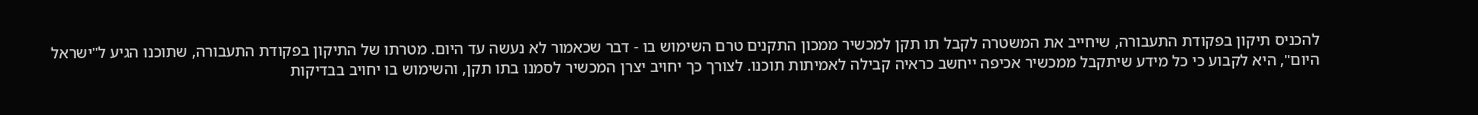להכניס תיקון בפקודת התעבורה, שיחייב את המשטרה לקבל תו תקן למכשיר ממכון התקנים טרם השימוש בו - דבר שכאמור לא נעשה עד היום. מטרתו של התיקון בפקודת התעבורה, שתוכנו הגיע ל"ישראל היום", היא לקבוע כי כל מידע שיתקבל ממכשיר אכיפה ייחשב כראיה קבילה לאמיתות תוכנו. לצורך כך יחויב יצרן המכשיר לסמנו בתו תקן, והשימוש בו יחויב בבדיקות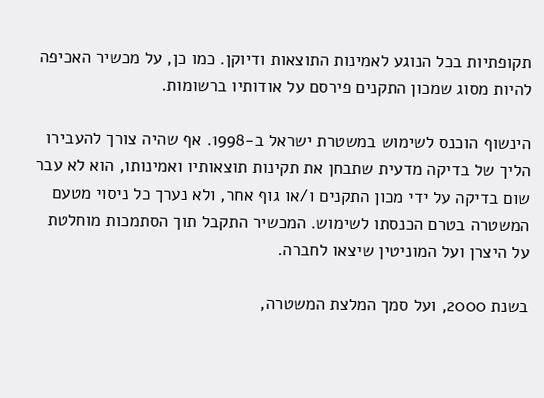תקופתיות בכל הנוגע לאמינות התוצאות ודיוקן. כמו כן, על מכשיר האכיפה להיות מסוג שמכון התקנים פירסם על אודותיו ברשומות.

הינשוף הוכנס לשימוש במשטרת ישראל ב-1998. אף שהיה צורך להעבירו הליך של בדיקה מדעית שתבחן את תקינות תוצאותיו ואמינותו, הוא לא עבר שום בדיקה על ידי מכון התקנים ו/או גוף אחר, ולא נערך כל ניסוי מטעם המשטרה בטרם הכנסתו לשימוש. המכשיר התקבל תוך הסתמכות מוחלטת על היצרן ועל המוניטין שיצאו לחברה.

בשנת 2000, ועל סמך המלצת המשטרה,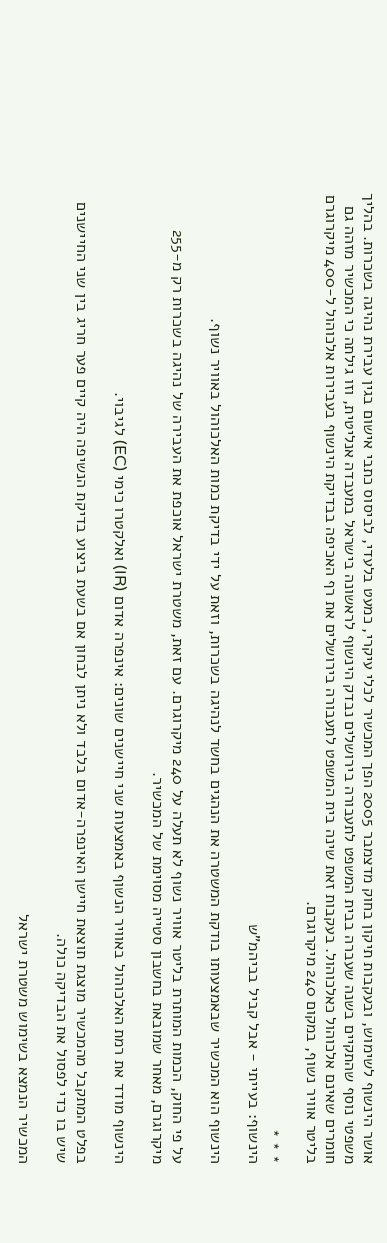אושר הינשוף לשימוש, ובעקבות תיקון בחוק מדצמבר 2005 הפך המכשיר לכלי עיקרי, כמעט בלעדי, לביסוס כתבי אישום בגין עבירת נהיגה בשכרות. בהליך משפטי נוסף שהתקיים בשנה שעברה בבית המשפט לתעבורה בירושלים נבדק הינשוף לראשונה בישראל במעבדה אנליטית, וזו גילתה כי המכשיר מזהה גם חומרים שאינם אלכוהול כאלכוהול. בעקבות זאת שינה בית המשפט לתעבורה בירושלים את רף האכיפה בבדיקת הינשוף בעבירות אלכוהול ל-400 מיקרוגרם בליטר אוויר נשוף, במקום 240 מיקרוגרם.

* * *
הינשוף: בעייתי - אבל קביל בביהמ"ש

הינשוף הוא המכשיר שבאמצעותו בודקת המשטרה את הנהגים בחשד לנהיגה בשכרות, וזאת על ידי בדיקת כמות האלכוהול באוויר נשוף.

על פי החוק, הכמות המותרת בליטר אוויר נשוף לא תעלה על 240 מיקרוגרם. עם זאת, משטרת ישראל אוכפת את העבירה של נהיגה בשכרות רק מ-255 מיקרוגרם, מאחר שמובאת בחשבון סטייה מסוימת של המכשיר.

הינשוף מודד את רמת האלכוהול באוויר הנשוף באמצעות שני חיישנים שונים: אינפרה אדום (IR) ואלקטרו כימי (EC) לגיבוי.

בפלט המתקבל מהמכשיר מוצגת תוצאת חיישן האינפרה-אדום בלבד ולא ניתן לבחון אם בשעת ביצוע בדיקת הנשיפה היה קיים פער חריג בין שני החיישנים שיש בו כדי לפסול את הבדיקה כולה.

המכשיר הנמצא בשימוש משטרת ישראל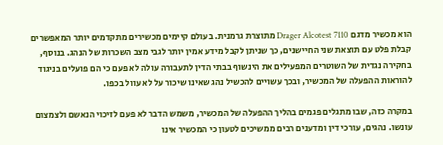הוא מכשיר מדגם Drager Alcotest 7110 מתוצרת גרמנית. בעולם קיימים מכשירים מתקדמים יותר המאפשרים קבלת פלט עם תוצאת שני החיישנים, כך שניתן לקבל מידע אמין יותר לגבי מצב השכרות של הנהג. בנוסף, בחקירה נגדית של השוטרים המפעילים את הינשוף בבתי הדין לתעבורה עולה לא פעם כי הם פועלים בניגוד להוראות ההפעלה של המכשיר, ובכך עשויים להכשיל נהג שאינו שיכור על לא עוול בכפו.

במקרה כזה, שבו מתגלים פגמים בהליך ההפעלה של המכשיר, משמש הדבר לא פעם לזיכוי הנאשם ולצמצום עונשו. נהגים, עורכי דין ומדענים רבים ממשיכים לטעון כי המכשיר אינו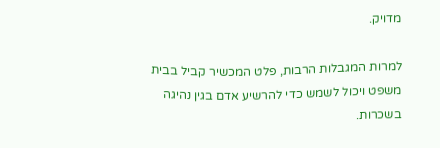מדויק.

למרות המגבלות הרבות, פלט המכשיר קביל בבית משפט ויכול לשמש כדי להרשיע אדם בגין נהיגה בשכרות.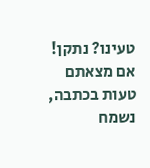טעינו? נתקן! אם מצאתם טעות בכתבה, נשמח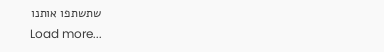שתשתפו אותנו
Load more...